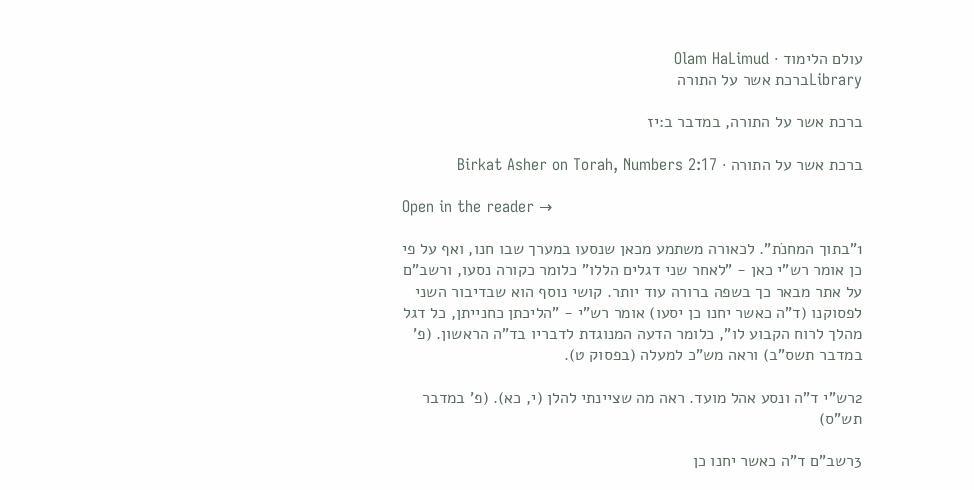עולם הלימוד · Olam HaLimud
Libraryברכת אשר על התורה

ברכת אשר על התורה, במדבר ב:יז

ברכת אשר על התורה · Birkat Asher on Torah, Numbers 2:17

Open in the reader →

1"בתוך המחנֹת". לכאורה משתמע מכאן שנסעו במערך שבו חנו, ואף על פי כן אומר רש"י כאן - "לאחר שני דגלים הללו" כלומר כקורה נסעו, ורשב"ם על אתר מבאר כך בשפה ברורה עוד יותר. קושי נוסף הוא שבדיבור השני לפסוקנו (ד"ה כאשר יחנו כן יסעו) אומר רש"י - "הליכתן כחנייתן, כל דגל מהלך לרוח הקבוע לו", כלומר הדעה המנוגדת לדבריו בד"ה הראשון. (פ' במדבר תשס"ב) וראה מש"כ למעלה (בפסוק ט).

2רש"י ד"ה ונסע אהל מועד. ראה מה שציינתי להלן (י, כא). (פ' במדבר תש"ס)

3רשב"ם ד"ה כאשר יחנו כן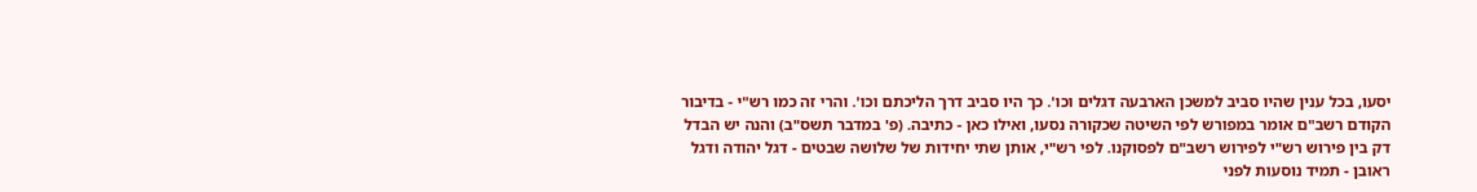יסעו, בכל ענין שהיו סביב למשכן הארבעה דגלים וכו'. כך היו סביב דרך הליכתם וכו'. והרי זה כמו רש"י - בדיבור הקודם רשב"ם אומר במפורש לפי השיטה שכקורה נסעו, ואילו כאן - כתיבה. (פ' במדבר תשס"ב) והנה יש הבדל דק בין פירוש רש"י לפירוש רשב"ם לפסוקנו. לפי רש"י, אותן שתי יחידות של שלושה שבטים - דגל יהודה ודגל ראובן - תמיד נוסעות לפני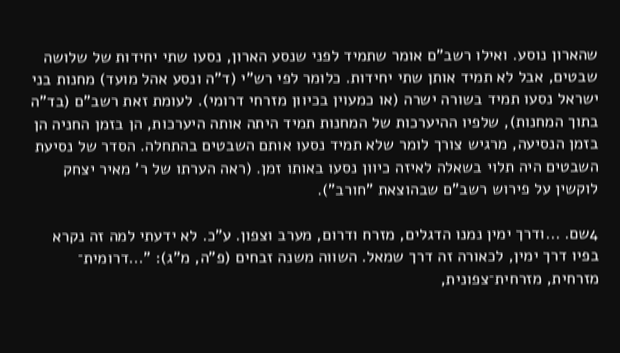שהארון נוסע. ואילו רשב"ם אומר שתמיד לפני שנסע הארון, נסעו שתי יחידות של שלושה שבטים, אבל לא תמיד אותן שתי יחידות. כלומר לפי רש"י (ד"ה ונסע אהל מועד) מחנות בני ישראל נסעו תמיד בשורה ישרה (או כמעוין בכיוון מזרחי דרומי). לעומת זאת רשב"ם (בד"ה בתוך המחנות), שלפיו ההיערכות של המחנות תמיד היתה אותה היערכות, הן בזמן החניה הן בזמן הנסיעה, מרגיש צורך לומר שלא תמיד נסעו אותם השבטים בהתחלה. הסדר של נסיעת השבטים היה תלוי בשאלה לאיזה כיוון נסעו באותו זמן. (ראה הערתו של ר' מאיר יצחק לוקשין על פירוש רשב"ם שבהוצאת "חורב").

4שם. ...ודרך ימין נמנו הדגלים, מזרח ודרום, מערב וצפון. ע"כ. לא ידעתי למה זה נקרא בפיו דרך ימין, לכאורה זה דרך שמאל. השווה משנה זבחים (פ"ה, מ"ג): "...דרומית־ מזרחית, מזרחית־צפונית,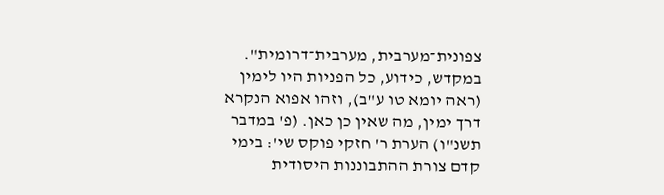צפונית־מערבית, מערבית־דרומית". במקדש, כידוע, כל הפניות היו לימין (ראה יומא טו ע"ב), וזהו אפוא הנקרא דרך ימין, מה שאין כן כאן. (פ' במדבר תשנ"ו) הערת ר' חזקי פוקס שי': בימי קדם צורת ההתבוננות היסודית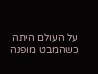על העולם היתה כשהמבט מופנה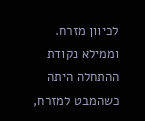לכיוון מזרח. וממילא נקודת ההתחלה היתה כשהמבט למזרח,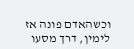וכשהאדם פונה אז לימין, דרך מסעו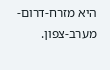היא מזרח-דרום-מערב-צפון.